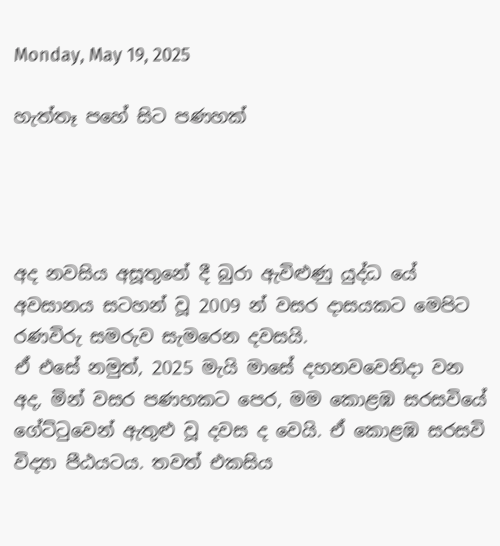Monday, May 19, 2025

හැත්තෑ පහේ සිට පණහක්




අද නවසිය අසූතු‌නේ දී බුරා ඇවිළුණු යුද්ධ‌ යේ අවසානය සටහන් වූ 2009 න් වසර දාසයකට මෙපිට රණවිරු සමරුව සැමරෙන දවසයි.
ඒ එසේ නමුත්, 2025 මැයි මාසේ දහනවවෙනිදා වන අද, මින් වසර පණහකට පෙර, මම කොළඹ සරසවියේ ගේට්ටුවෙන් ඇතුළු වූ දවස ද වෙයි. ඒ කොළඹ සරසවි විද්‍යා පීඨයටය. තවත් එකසිය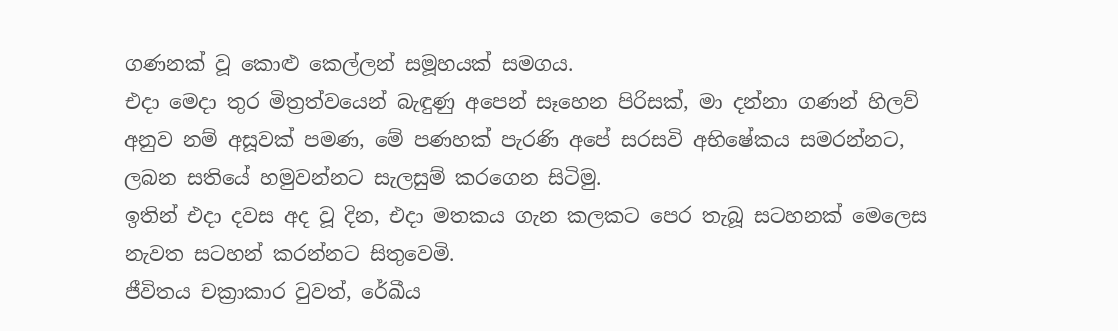ගණනක් වූ කොළු කෙල්ලන් සමූහයක් සමගය.
එදා මෙදා තුර මිත්‍රත්වයෙන් බැඳුණු අපෙන් සෑහෙන පිරිසක්, මා දන්නා ගණන් හිලව් අනුව නම් අසූවක් පමණ, මේ පණහක් පැරණි අපේ සරසවි අභිෂේකය සමරන්නට, ලබන සතියේ හමුවන්නට සැලසුම් කරගෙන සිටිමු.
ඉතින් එදා දවස අද වූ දින, එදා මතකය ගැන කලකට පෙර තැබූ සටහනක් මෙලෙස නැවත සටහන් කරන්නට සිතුවෙමි.
ජීවිතය චක්‍රාකාර වුවත්, රේඛීය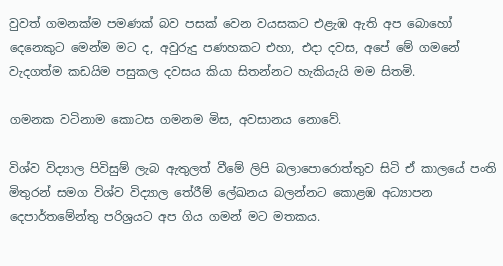වුවත් ගමනක්ම පමණක් බව පසක් වෙන වයසකට එළැඹ ඇති අප බොහෝ දෙනෙකුට මෙන්ම මට ද, අවුරුදු පණහකට එහා, එදා දවස, අපේ මේ ගමනේ වැදගත්ම කඩයිම පසුකල දවසය කියා සිතන්නට හැකියැයි මම සිතමි.

ගමනක වටිනාම කොටස ගමනම මිස, අවසානය නොවේ.

විශ්ව විද්‍යාල පිවිසුම් ලැබ ඇතුලත් වීමේ ලිපි බලාපොරොත්තුව සිටි ඒ කාලයේ පංති මිතුරන් සමග විශ්ව විද්‍යාල තේරීම් ලේඛනය බලන්නට කොළඹ අධ්‍යාපන දෙපාර්තමේන්තු පරිශ්‍රයට අප ගිය ගමන් මට මතකය.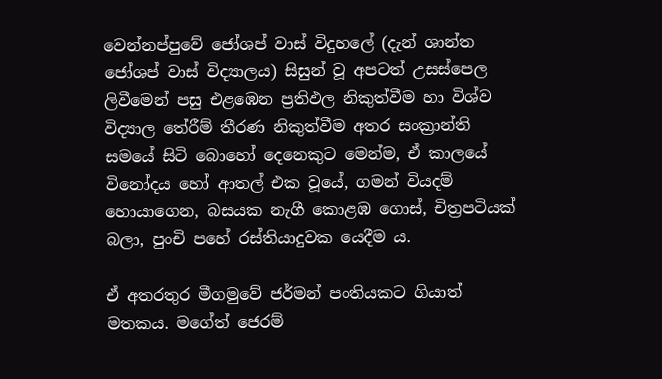වෙන්නප්පුවේ ජෝශප් වාස් විදුහලේ (දැන් ශාන්ත ජෝශප් වාස් විද්‍යාලය) සිසුන් වූ අපටත් උසස්පෙල ලිවීමෙන් පසු එළඹෙන ප්‍රතිඵල නිකුත්වීම හා විශ්ව විද්‍යාල තේරීම් තීරණ නිකුත්වීම අතර සංක්‍රාන්ති සමයේ සිටි බොහෝ දෙනෙකුට මෙන්ම, ඒ කාලයේ විනෝදය හෝ ආතල් එක වූයේ, ගමන් වියදම් හොයාගෙන, බසයක නැගී කොළඹ ගොස්, චිත්‍රපටියක් බලා, පුංචි පහේ රස්තියාදුවක යෙදීම ය.

ඒ අතරතුර මීගමුවේ ජර්මන් පංතියකට ගියාත් මතකය. මගේත් ජෙරම්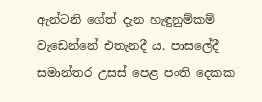ඇන්ටනි ගේත් දැන හැඳුනුම්කම් වැඩෙන්නේ එතැනදී ය. පාසලේදී සමාන්තර උසස් පෙළ පංති දෙකක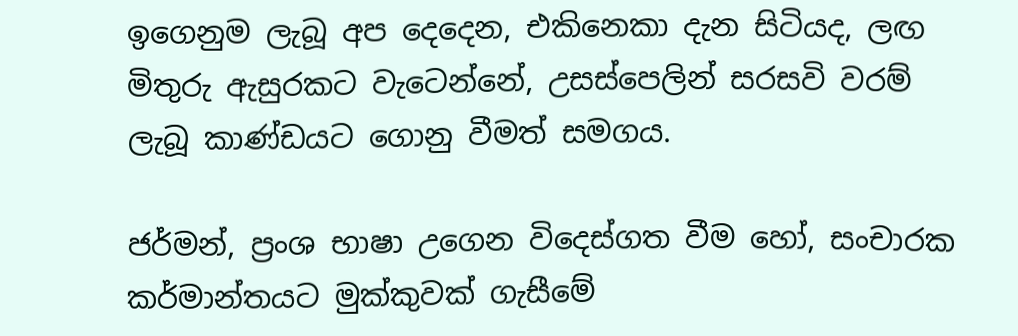ඉගෙනුම ලැබූ අප දෙදෙන, එකිනෙකා දැන සිටියද, ලඟ මිතුරු ඇසුරකට වැටෙන්නේ, උසස්පෙලින් සරසවි වරම් ලැබූ කාණ්ඩයට ගොනු වීමත් සමගය.

ජර්මන්, ප්‍රංශ භාෂා උගෙන විදෙස්ගත වීම හෝ, සංචාරක කර්මාන්තයට මුක්කුවක් ගැසීමේ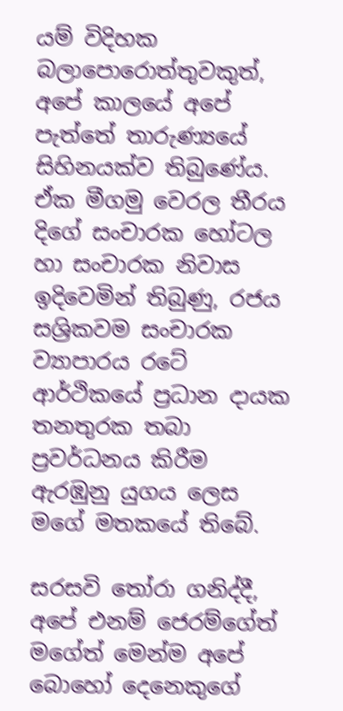යම් විදිහක බලාපොරොත්තුවකුත්, අපේ කාලයේ අපේ පැත්තේ තාරුණ්‍යයේ සිහිනයක්ව තිබුණේය. ඒක මීගමු වෙරල තීරය දිගේ සංචාරක හෝටල හා සංචාරක නිවාස ඉදිවෙමින් තිබුණු, රජය සශ්‍රිකවම සංචාරක ව්‍යාපාරය රටේ ආර්ථිකයේ ප්‍රධාන දායක තනතුරක තබා ප්‍රවර්ධනය කිරීම ඇරඹුනු යුගය ලෙස මගේ මතකයේ තිබේ.

සරසවි තෝරා ගනිද්දී, අපේ එනම් ජෙරම්ගේත් මගේත් මෙන්ම අපේ බොහෝ දෙනෙකුගේ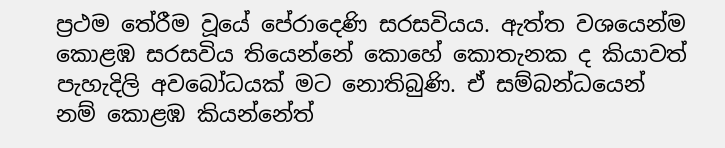ප්‍රථම තේරීම වූයේ පේරාදෙණි සරසවියය. ඇත්ත වශයෙන්ම කොළඹ සරසවිය තියෙන්නේ කොහේ කොතැනක ද කියාවත් පැහැදිලි අවබෝධයක් මට නොතිබුණි. ඒ සම්බන්ධයෙන් නම් කොළඹ කියන්නේත්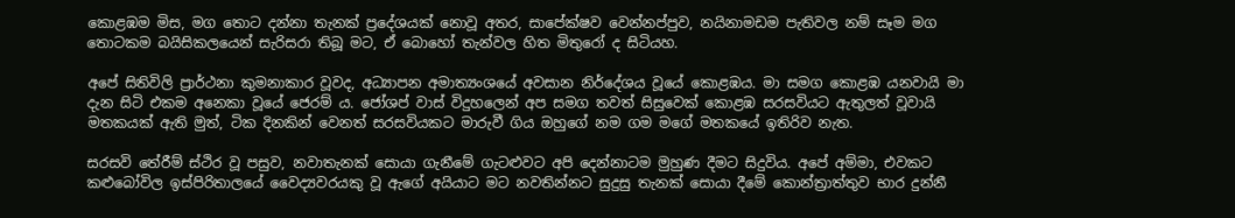කොළඹම මිස, මග තොට දන්නා තැනක් ප්‍රදේශයක් නොවූ අතර, සාපේක්ෂව වෙන්නප්පුව, නයිනාමඩම පැතිවල නම් සෑම මග තොටකම බයිසිකලයෙන් සැරිසරා තිබූ මට, ඒ බොහෝ තැන්වල හිත මිතුරෝ ද සිටියහ.

අපේ සිතිවිලි ප්‍රාර්ථනා කුමනාකාර වූවද, අධ්‍යාපන අමාත්‍යංශයේ අවසාන නිර්දේශය වූයේ කොළඹය. මා සමග කොළඹ යනවායි මා දැන සිටි එකම අනෙකා වූයේ ජෙරම් ය. ජෝශප් වාස් විදුහලෙන් අප සමග තවත් සිසුවෙක් කොළඹ සරසවියට ඇතුලත් වූවායි මතකයක් ඇති මුත්, ටික දිනකින් වෙනත් සරසවියකට මාරුවී ගිය ඔහුගේ නම ගම මගේ මතකයේ ඉතිරිව නැත.

සරසවි තේරීම් ස්ථිර වූ පසුව, නවාතැනක් සොයා ගැනීමේ ගැටළුවට අපි දෙන්නාටම මුහුණ දීමට සිදුවිය. අපේ අම්මා, එවකට කළුබෝවිල ඉස්පිරිතාලයේ වෛද්‍යවරයකු වූ ඇගේ අයියාට මට නවතින්නට සුදුසු තැනක් සොයා දීමේ කොන්ත්‍රාත්තුව භාර දුන්නී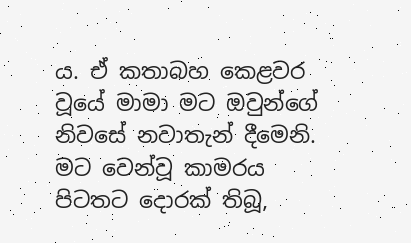ය. ඒ කතාබහ කෙළවර වූයේ මාමා මට ඔවුන්ගේ නිවසේ නවාතැන් දීමෙනි. මට වෙන්වූ කාමරය පිටතට දොරක් තිබූ,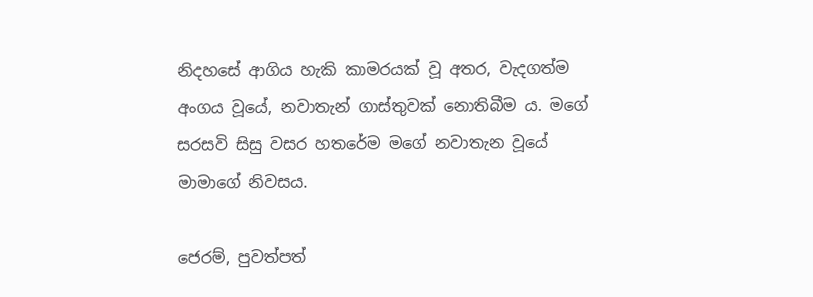නිදහසේ ආගිය හැකි කාමරයක් වූ අතර, වැදගත්ම අංගය වූයේ, නවාතැන් ගාස්තුවක් නොතිබීම ය. මගේ සරසවි සිසු වසර හතරේම මගේ නවාතැන වූයේ මාමාගේ නිවසය.

ජෙරම්, පුවත්පත්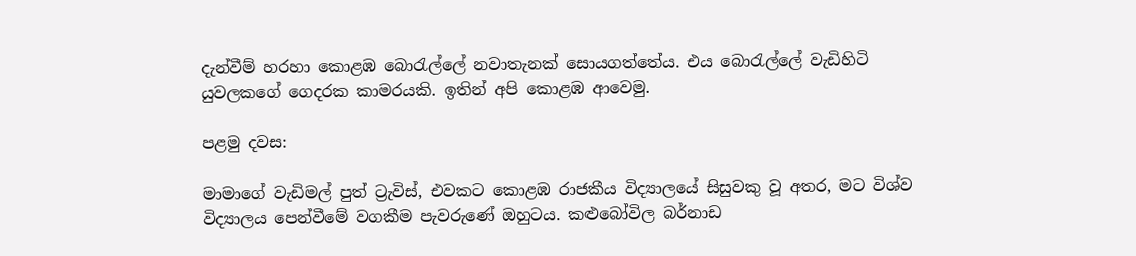දැන්වීම් හරහා කොළඹ බොරැල්ලේ නවාතැනක් සොයගත්තේය. එය බොරැල්ලේ වැඩිහිටි යුවලකගේ ගෙදරක කාමරයකි. ඉතින් අපි කොළඹ ආවෙමු.

පළමු දවස:

මාමාගේ වැඩිමල් පුත් ට්‍රැවිස්, එවකට කොළඹ රාජකීය විද්‍යාලයේ සිසුවකු වූ අතර, මට විශ්ව විද්‍යාලය පෙන්වීමේ වගකීම පැවරුණේ ඔහුටය. කළුබෝවිල බර්නාඩ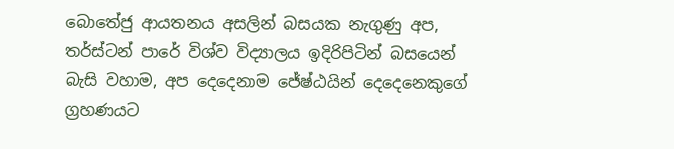බොතේජු ආයතනය අසලින් බසයක නැගුණු අප, තර්ස්ටන් පාරේ විශ්ව විද්‍යාලය ඉදිරිපිටින් බසයෙන් බැසි වහාම, අප දෙදෙනාම ජේෂ්ඨයින් දෙදෙනෙකුගේ ග්‍රහණයට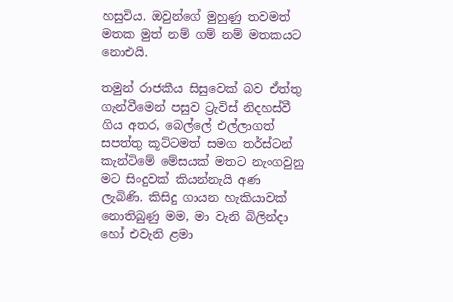හසුවිය. ඔවුන්ගේ මුහුණු තවමත් මතක මුත් නම් ගම් නම් මතකයට නොඑයි.

තමුන් රාජකීය සිසුවෙක් බව ඒත්තු ගැන්වීමෙන් පසුව ට්‍රැවිස් නිදහස්වී ගිය අතර, බෙල්ලේ එල්ලාගත් සපත්තු කූට්ටමත් සමග තර්ස්ටන් කැන්ටිමේ මේසයක් මතට නැංගවුනු මට සිංදුවක් කියන්නැයි අණ ලැබිණි. කිසිදු ගායන හැකියාවක් නොතිබුණු මම, මා වැනි බිලින්දා හෝ එවැනි ළමා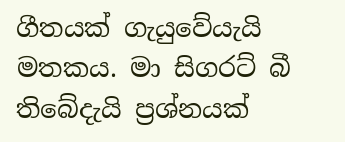ගීතයක් ගැයුවේයැයි මතකය. මා සිගරට් බී තිබේදැයි ප්‍රශ්නයක්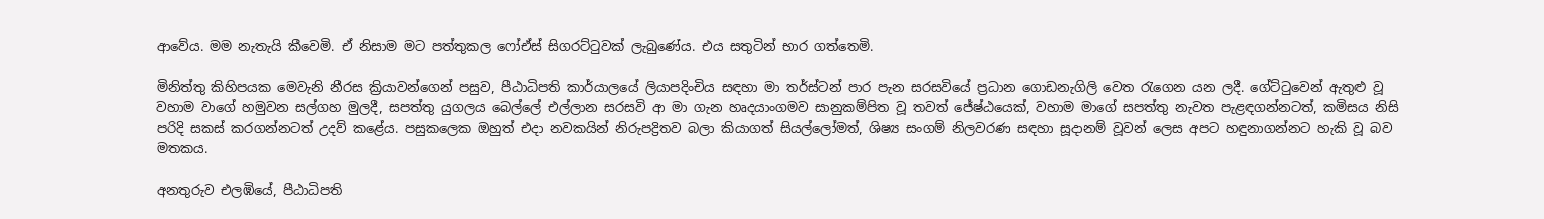ආවේය. මම නැතැයි කීවෙමි. ඒ නිසාම මට පත්තුකල ෆෝඒස් සිගරට්ටුවක් ලැබුණේය. එය සතුටින් භාර ගත්තෙමි.

මිනිත්තු කිහිපයක මෙවැනි නීරස ක්‍රියාවන්ගෙන් පසුව, පීඨාධිපති කාර්යාලයේ ලියාපදිංචිය සඳහා මා තර්ස්ටන් පාර පැන සරසවියේ ප්‍රධාන ගොඩනැගිලි වෙත රැගෙන යන ලදී. ගේට්ටුවෙන් ඇතුළු වූ වහාම වාගේ හමුවන සල්ගහ මුලදී, සපත්තු යුගලය බෙල්ලේ එල්ලාන සරසවි ආ මා ගැන හෘදයාංගමව සානුකම්පිත වූ තවත් ජේෂ්ඨයෙක්, වහාම මාගේ සපත්තු නැවත පැළඳගන්නටත්, කමිසය නිසි පරිදි සකස් කරගන්නටත් උදව් කළේය. පසුකලෙක ඔහුත් එදා නවකයින් නිරුපද්‍රිතව බලා කියාගත් සියල්ලෝමත්, ශිෂ්‍ය සංගම් නිලවරණ සඳහා සූදානම් වූවන් ලෙස අපට හඳුනාගන්නට හැකි වූ බව මතකය.

අනතුරුව එලඹියේ, පීඨාධිපති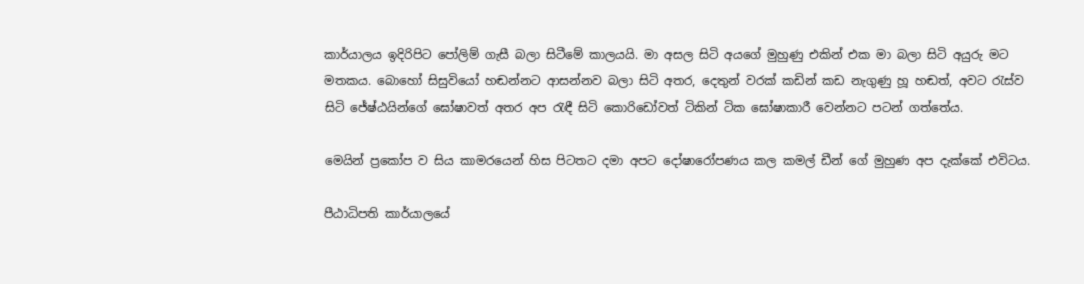කාර්යාලය ඉදිරිපිට පෝලිම් ගැසී බලා සිටීමේ කාලයයි. මා අසල සිටි අයගේ මුහුණු එකින් එක මා බලා සිටි අයුරු මට මතකය. බොහෝ සිසුවියෝ හඬන්නට ආසන්නව බලා සිටි අතර, දෙතුන් වරක් කඩින් කඩ නැගුණු හූ හඬත්, අවට රැස්ව සිටි ජේෂ්ඨයින්ගේ ඝෝෂාවත් අතර අප රැඳී සිටි කොරිඩෝවත් ටිකින් ටික ඝෝෂාකාරී වෙන්නට පටන් ගත්තේය.

මෙයින් ප්‍රකෝප ව සිය කාමරයෙන් හිස පිටතට දමා අපට දෝෂාරෝපණය කල කමල් ඩීන් ගේ මුහුණ අප දැක්කේ එවිටය.

පීඨාධිපති කාර්යාලයේ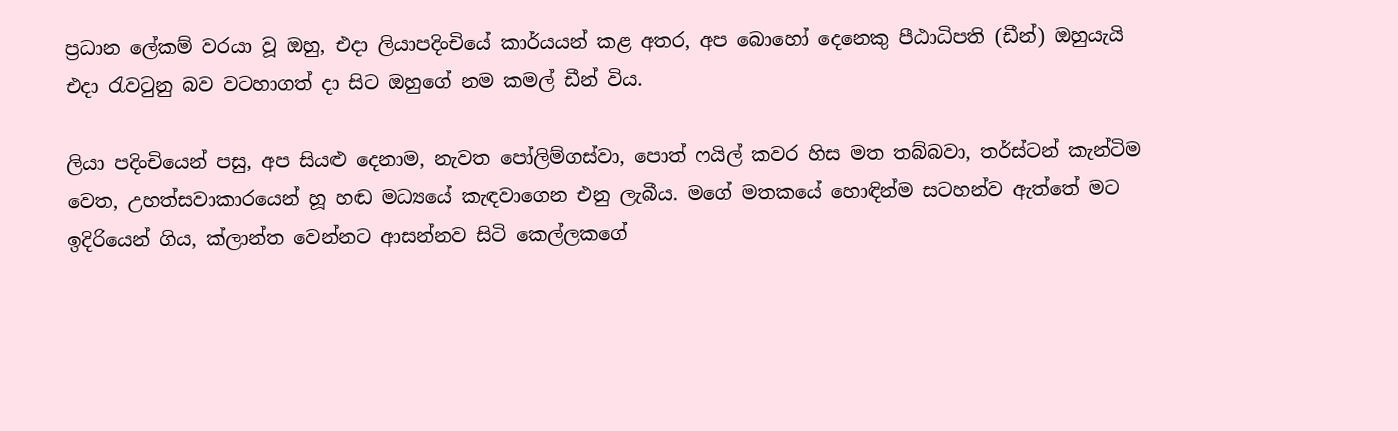ප්‍රධාන ලේකම් වරයා වූ ඔහු, එදා ලියාපදිංචියේ කාර්යයන් කළ අතර, අප බොහෝ දෙනෙකු පීඨාධිපති (ඩීන්) ඔහුයැයි එදා රැවටුනු බව වටහාගත් දා සිට ඔහුගේ නම කමල් ඩීන් විය.

ලියා පදිංචියෙන් පසු, අප සියළු දෙනාම, නැවත පෝලිම්ගස්වා, පොත් ෆයිල් කවර හිස මත තබ්බවා, තර්ස්ටන් කැන්ටිම වෙත, උහත්සවාකාරයෙන් හූ හඬ මධ්‍යයේ කැඳවාගෙන එනු ලැබීය. මගේ මතකයේ හොඳින්ම සටහන්ව ඇත්තේ මට ඉදිරියෙන් ගිය, ක්ලාන්ත වෙන්නට ආසන්නව සිටි කෙල්ලකගේ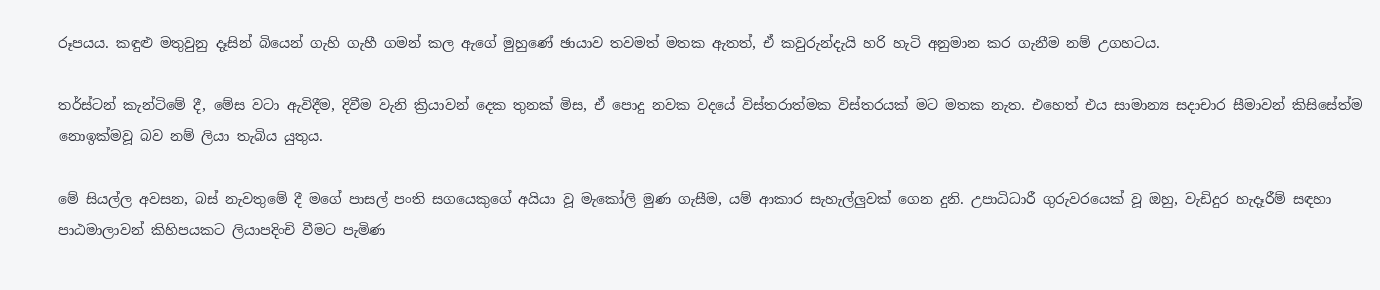රූපයය. කඳුළු මතුවුනු දෑසින් බියෙන් ගැහි ගැහී ගමන් කල ඇගේ මුහුණේ ඡායාව තවමත් මතක ඇතත්, ඒ කවුරුන්දැයි හරි හැටි අනුමාන කර ගැනීම නම් උගහටය.

තර්ස්ටන් කැන්ටිමේ දී, මේස වටා ඇවිදීම, දිවීම වැනි ක්‍රියාවන් දෙක තුනක් මිස, ඒ පොදු නවක වදයේ විස්තරාත්මක විස්තරයක් මට මතක නැත. එහෙත් එය සාමාන්‍ය සදාචාර සීමාවන් කිසිසේත්ම නොඉක්මවූ බව නම් ලියා තැබිය යුතුය.

මේ සියල්ල අවසන, බස් නැවතුමේ දී මගේ පාසල් පංති සගයෙකුගේ අයියා වූ මැකෝලි මුණ ගැසීම, යම් ආකාර සැහැල්ලුවක් ගෙන දුනි. උපාධිධාරී ගුරුවරයෙක් වූ ඔහු, වැඩිදුර හැදෑරීම් සඳහා පාඨමාලාවන් කිහිපයකට ලියාපදිංචි වීමට පැමිණ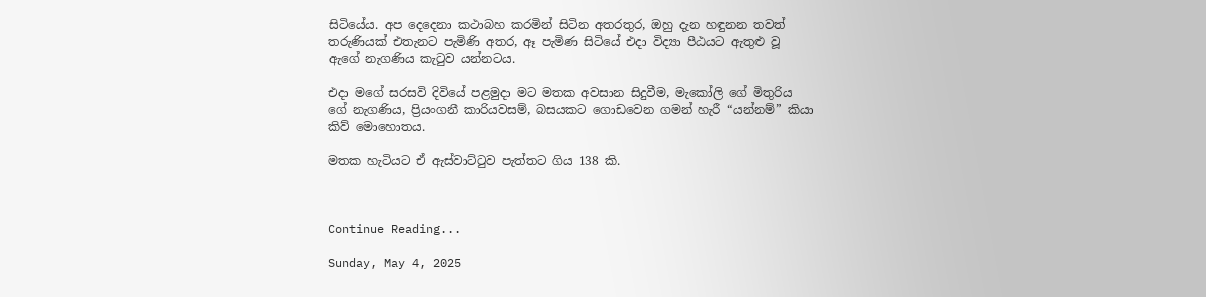සිටියේය. අප දෙදෙනා කථාබහ කරමින් සිටින අතරතුර, ඔහු දැන හඳුනන තවත් තරුණියක් එතැනට පැමිණි අතර, ඈ පැමිණ සිටියේ එදා විද්‍යා පීඨයට ඇතුළු වූ ඇගේ නැගණිය කැටුව යන්නටය.

එදා මගේ සරසවි දිවියේ පළමුදා මට මතක අවසාන සිදුවීම, මැකෝලි ගේ මිතුරිය ගේ නැගණිය, ප්‍රියංගනී කාරියවසම්, බසයකට ගොඩවෙන ගමන් හැරී “යන්නම්” කියා කිව් මොහොතය.

මතක හැටියට ඒ ඇස්වාට්ටුව පැත්තට ගිය 138 කි.



Continue Reading...

Sunday, May 4, 2025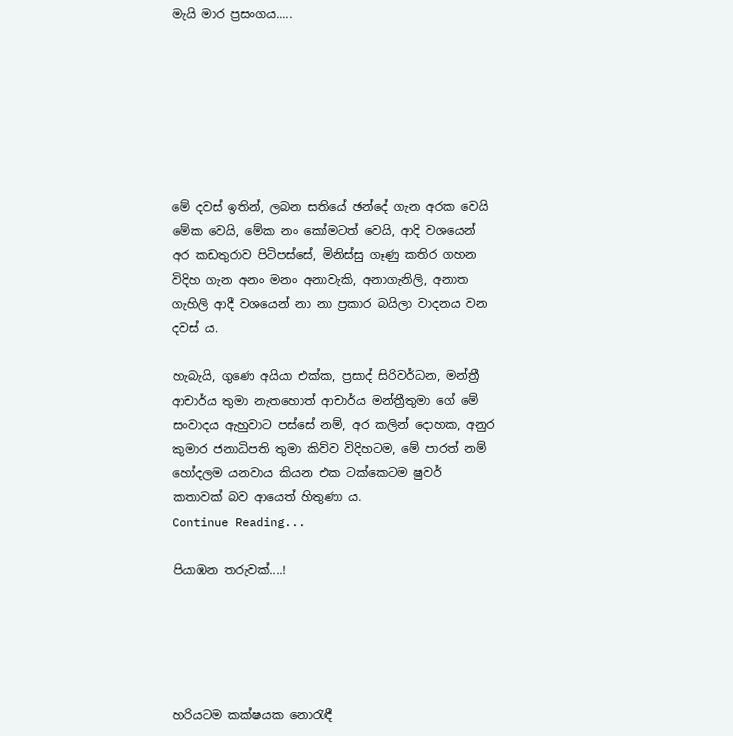මැයි මාර ප්‍රසංගය.....







මේ දවස් ඉතින්, ලබන සතියේ ඡන්දේ ගැන අරක වෙයි මේක වෙයි, මේක නං කෝමටත් වෙයි, ආදි වශයෙන් අර කඩතුරාව පිටිපස්සේ, මිනිස්සු ගෑණු කතිර ගහන විදිහ ගැන අනං මනං අනාවැකි, අනාගැනිලි, අනාත ගැහිලි ආදී වශයෙන් නා නා ප්‍රකාර බයිලා වාදනය වන දවස් ය.

හැබැයි, ගුණෙ අයියා එක්ක, ප්‍රසාද් සිරිවර්ධන, මන්ත්‍රී ආචාර්ය තුමා නැතහොත් ආචාර්ය මන්ත්‍රීතුමා ගේ මේ සංවාදය ඇහුවාට පස්සේ නම්, අර කලින් දොහක, අනුර කුමාර ජනාධිපති තුමා කිව්ව විදිහටම, මේ පාරත් නම් හෝදලම යනවාය කියන එක ටක්කෙටම ෂුවර් කතාවක් බව ආයෙත් හිතුණා ය.
Continue Reading...

පියාඹන තරුවක්....!





හරියටම කක්ෂයක නොරැඳී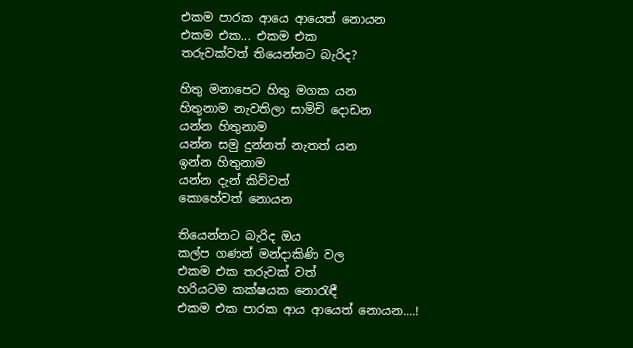එකම පාරක ආයෙ ආයෙත් නොයන
එකම එක... එකම එක
තරුවක්වත් තියෙන්නට බැරිද?

හිතු මනාපෙට හිතු මගක යන
හිතුනාම නැවතිලා සාමිචි දොඩන
යන්න හිතුනාම
යන්න සමු දුන්නත් නැතත් යන
ඉන්න හිතුනාම
යන්න දැන් කිව්වත්
කොහේවත් නොයන

තියෙන්නට බැරිද ඔය
කල්ප ගණන් මන්දාකිණි වල
එකම එක තරුවක් වත්
හරියටම කක්ෂයක නොරැඳී
එකම එක පාරක ආය ආයෙත් නොයන....!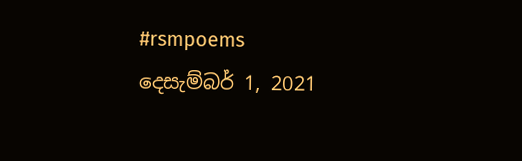#rsmpoems
දෙසැම්බර් 1, 2021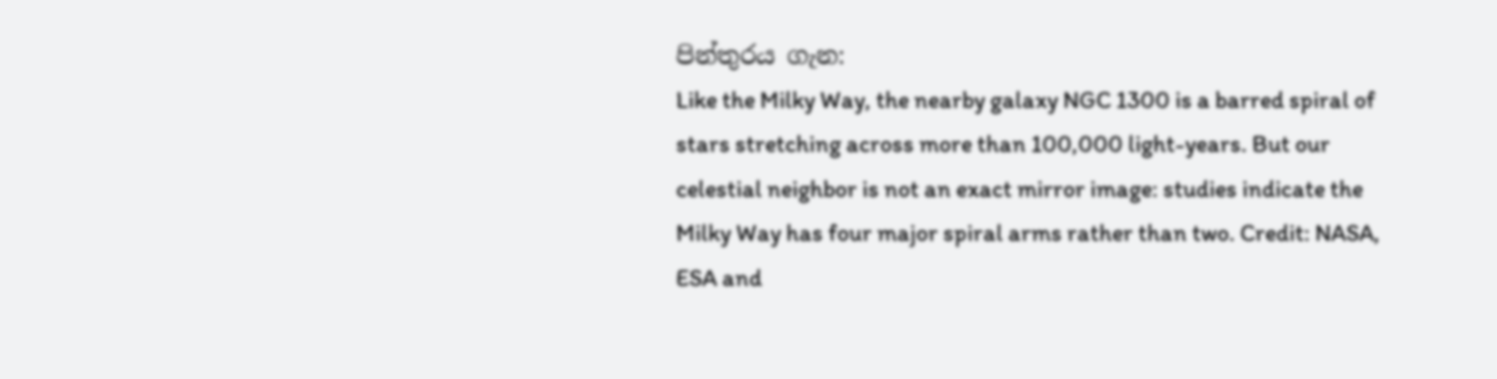පින්තුරය ගැන:
Like the Milky Way, the nearby galaxy NGC 1300 is a barred spiral of stars stretching across more than 100,000 light-years. But our celestial neighbor is not an exact mirror image: studies indicate the Milky Way has four major spiral arms rather than two. Credit: NASA, ESA and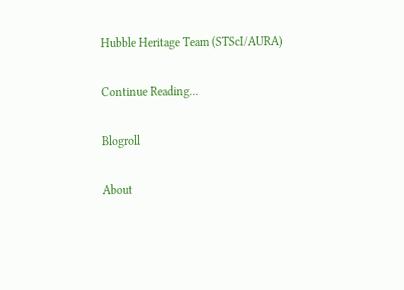Hubble Heritage Team (STScI/AURA)

Continue Reading...

Blogroll

About